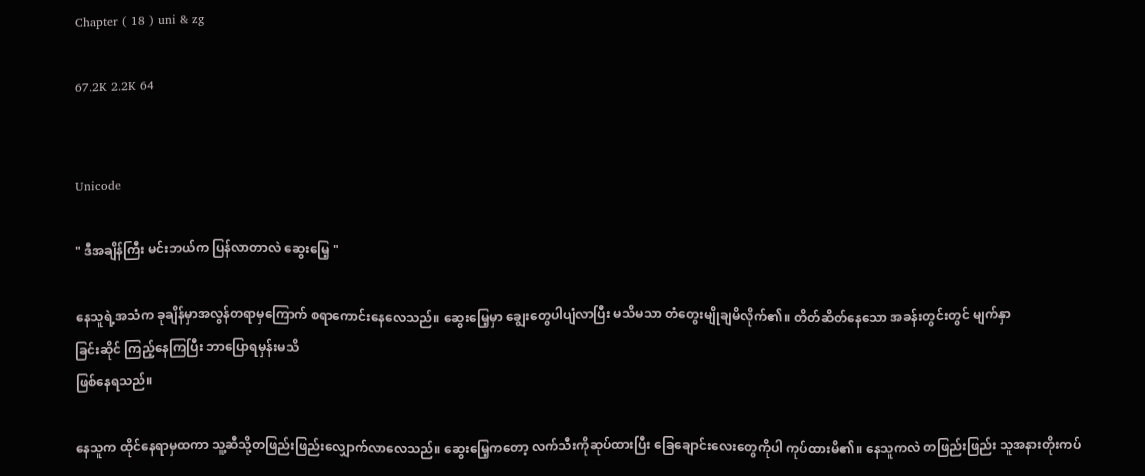Chapter ( 18 ) uni & zg

67.2K 2.2K 64


Unicode

" ဒီအချိန်ကြီး မင်းဘယ်က ပြန်လာတာလဲ ဆွေးမြေ့ "

နေသူရဲ့အသံက ခုချိန်မှာအလွန်တရာမှကြောက် စရာကောင်းနေလေသည်။ ဆွေးမြေ့မှာ ချွေးတွေပါပျံလာပြီး မသိမသာ တံတွေးမျိုချမိလိုက်၏။ တိတ်ဆိတ်နေသော အခန်းတွင်းတွင် မျက်နှာ
ခြင်းဆိုင် ကြည့်နေကြပြီး ဘာပြောရမှန်းမသိ
ဖြစ်နေရသည်။

နေသူက ထိုင်နေရာမှထကာ သူ့ဆီသို့တဖြည်းဖြည်းလျှောက်လာလေသည်။ ဆွေးမြေ့ကတော့ လက်သီးကိုဆုပ်ထားပြီး ခြေချောင်းလေးတွေကိုပါ ကုပ်ထားမိ၏။ နေသူကလဲ တဖြည်းဖြည်း သူအနားတိုးကပ်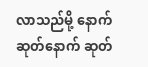လာသည်မို့ နောက်ဆုတ်နောက် ဆုတ်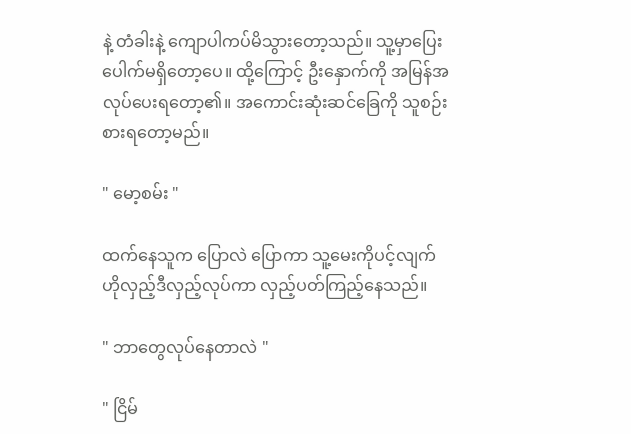နဲ့ တံခါးနဲ့ ကျောပါကပ်မိသွားတော့သည်။ သူ့မှာပြေးပေါက်မရှိတော့ပေ။ ထို့ကြောင့် ဦးနှောက်ကို အမြန်အလုပ်ပေးရတော့၏။ အကောင်းဆုံးဆင်ခြေကို သူစဉ်းစားရတော့မည်။

" မော့စမ်း "

ထက်နေသူက ပြောလဲ ပြောကာ သူ့မေးကိုပင့်လျက် ဟိုလှည့်ဒီလှည့်လုပ်ကာ လှည့်ပတ်ကြည့်နေသည်။

" ဘာတွေလုပ်နေတာလဲ "

" ငြိမ်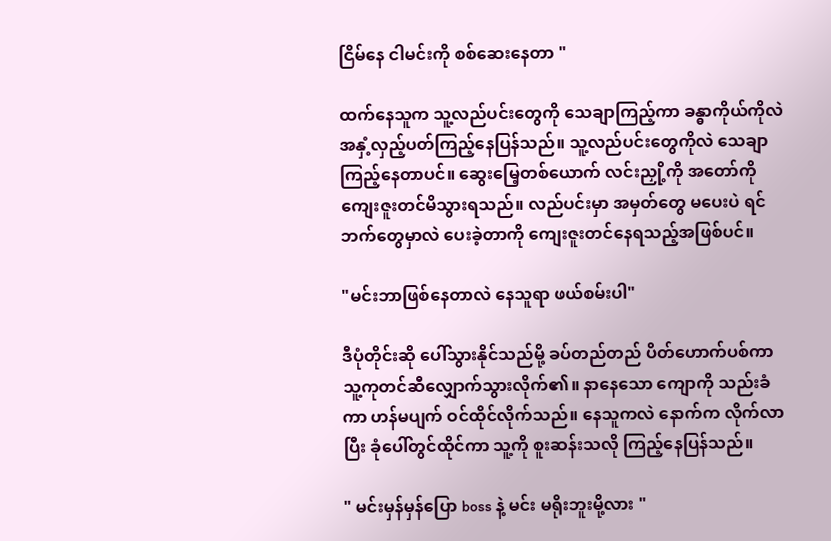ငြိမ်နေ ငါမင်းကို စစ်ဆေးနေတာ "

ထက်နေသူက သူ့လည်ပင်းတွေကို သေချာကြည့်ကာ ခန္ဓာကိုယ်ကိုလဲ အနှံ့လှည့်ပတ်ကြည့်နေပြန်သည်။ သူ့လည်ပင်းတွေကိုလဲ သေချာကြည့်နေတာပင်။ ဆွေးမြေ့တစ်ယောက် လင်းညှို့ကို အတော်ကို ကျေးဇူးတင်မိသွားရသည်။ လည်ပင်းမှာ အမှတ်တွေ မပေးပဲ ရင်ဘက်တွေမှာလဲ ပေးခဲ့တာကို ကျေးဇူးတင်နေရသည့်အဖြစ်ပင်။

"မင်းဘာဖြစ်နေတာလဲ နေသူရာ ဖယ်စမ်းပါ"

ဒီပုံတိုင်းဆို ပေါ်သွားနိုင်သည်မို့ ခပ်တည်တည် ပိတ်ဟောက်ပစ်ကာ သူ့ကုတင်ဆီလျှောက်သွားလိုက်၏။ နာနေသော ကျောကို သည်းခံကာ ဟန်မပျက် ဝင်ထိုင်လိုက်သည်။ နေသူကလဲ နောက်က လိုက်လာပြီး ခုံပေါ်တွင်ထိုင်ကာ သူ့ကို စူးဆန်းသလို ကြည့်နေပြန်သည်။

" မင်းမှန်မှန်ပြော boss နဲ့ မင်း မရိုးဘူးမို့လား "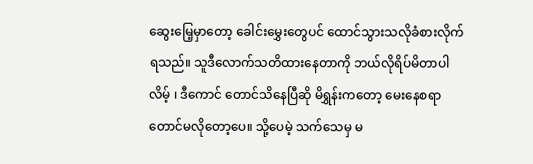ဆွေးမြေ့မှာတော့ ခေါင်းမွှေးတွေပင် ထောင်သွားသလိုခံစားလိုက်ရသည်။ သူဒီလောက်သတိထားနေတာကို ဘယ်လိုရိပ်မိတာပါလိမ့် ၊ ဒီကောင် တောင်သိနေပြီဆို မိရွှန်းကတော့ မေးနေစရာတောင်မလိုတော့ပေ။ သို့ပေမဲ့ သက်သေမှ မ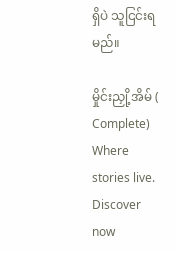ရှိပဲ သူငြင်းရမည်။

မှိုင်းညှို့အိမ် ( Complete) Where stories live. Discover now